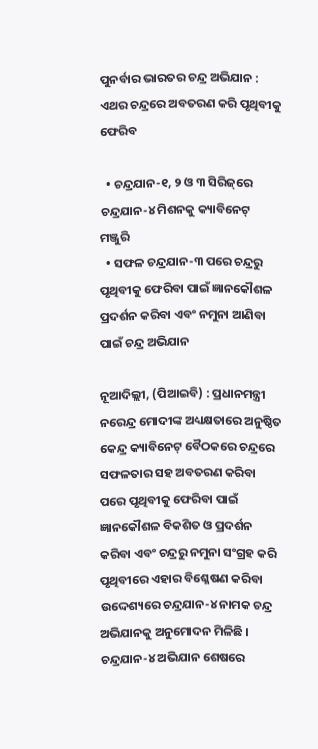ପୁନର୍ବାର ଭାରତର ଚନ୍ଦ୍ର ଅଭିଯାନ : ଏଥର ଚନ୍ଦ୍ରରେ ଅବତରଣ କରି ପୃଥିବୀକୁ ଫେରିବ

  • ଚନ୍ଦ୍ରଯାନ-୧, ୨ ଓ ୩ ସିରିଜ୍‌ରେ ଚନ୍ଦ୍ରଯାନ-୪ ମିଶନକୁ କ୍ୟାବିନେଟ୍ ମଞ୍ଜୁରି
  • ସଫଳ ଚନ୍ଦ୍ରଯାନ-୩ ପରେ ଚନ୍ଦ୍ରରୁ ପୃଥିବୀକୁ ଫେରିବା ପାଇଁ ଜ୍ଞାନକୌଶଳ ପ୍ରଦର୍ଶନ କରିବା ଏବଂ ନମୁନା ଆଣିବା ପାଇଁ ଚନ୍ଦ୍ର ଅଭିଯାନ

ନୂଆଦିଲ୍ଲୀ, (ପିଆଇବି) : ପ୍ରଧାନମନ୍ତ୍ରୀ ନରେନ୍ଦ୍ର ମୋଦୀଙ୍କ ଅଧ୍ୟକ୍ଷତାରେ ଅନୁଷ୍ଠିତ କେନ୍ଦ୍ର କ୍ୟାବିନେଟ୍‌ ବୈଠକରେ ଚନ୍ଦ୍ରରେ ସଫଳତାର ସହ ଅବତରଣ କରିବା ପରେ ପୃଥିବୀକୁ ଫେରିବା ପାଇଁ ଜ୍ଞାନକୌଶଳ ବିକଶିତ ଓ ପ୍ରଦର୍ଶନ କରିବା ଏବଂ ଚନ୍ଦ୍ରରୁ ନମୁନା ସଂଗ୍ରହ କରି ପୃଥିବୀରେ ଏହାର ବିଶ୍ଳେଷଣ କରିବା ଉଦ୍ଦେଶ୍ୟରେ ଚନ୍ଦ୍ରଯାନ-୪ ନାମକ ଚନ୍ଦ୍ର ଅଭିଯାନକୁ ଅନୁମୋଦନ ମିଳିଛି । ଚନ୍ଦ୍ରଯାନ-୪ ଅଭିଯାନ ଶେଷରେ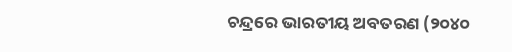ଚନ୍ଦ୍ରରେ ଭାରତୀୟ ଅବତରଣ (୨୦୪୦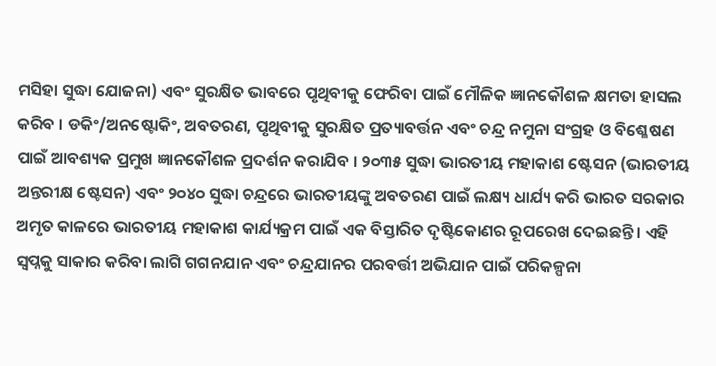ମସିହା ସୁଦ୍ଧା ଯୋଜନା) ଏବଂ ସୁରକ୍ଷିତ ଭାବରେ ପୃଥିବୀକୁ ଫେରିବା ପାଇଁ ମୌଳିକ ଜ୍ଞାନକୌଶଳ କ୍ଷମତା ହାସଲ କରିବ । ଡକିଂ/ଅନଷ୍ଟୋକିଂ, ଅବତରଣ, ପୃଥିବୀକୁ ସୁରକ୍ଷିତ ପ୍ରତ୍ୟାବର୍ତ୍ତନ ଏବଂ ଚନ୍ଦ୍ର ନମୁନା ସଂଗ୍ରହ ଓ ବିଶ୍ଳେଷଣ ପାଇଁ ଆବଶ୍ୟକ ପ୍ରମୁଖ ଜ୍ଞାନକୌଶଳ ପ୍ରଦର୍ଶନ କରାଯିବ । ୨୦୩୫ ସୁଦ୍ଧା ଭାରତୀୟ ମହାକାଶ ଷ୍ଟେସନ (ଭାରତୀୟ ଅନ୍ତରୀକ୍ଷ ଷ୍ଟେସନ) ଏବଂ ୨୦୪୦ ସୁଦ୍ଧା ଚନ୍ଦ୍ରରେ ଭାରତୀୟଙ୍କୁ ଅବତରଣ ପାଇଁ ଲକ୍ଷ୍ୟ ଧାର୍ଯ୍ୟ କରି ଭାରତ ସରକାର ଅମୃତ କାଳରେ ଭାରତୀୟ ମହାକାଶ କାର୍ଯ୍ୟକ୍ରମ ପାଇଁ ଏକ ବିସ୍ତାରିତ ଦୃଷ୍ଟିକୋଣର ରୂପରେଖ ଦେଇଛନ୍ତି । ଏହି ସ୍ୱପ୍ନକୁ ସାକାର କରିବା ଲାଗି ଗଗନଯାନ ଏବଂ ଚନ୍ଦ୍ରଯାନର ପରବର୍ତ୍ତୀ ଅଭିଯାନ ପାଇଁ ପରିକଳ୍ପନା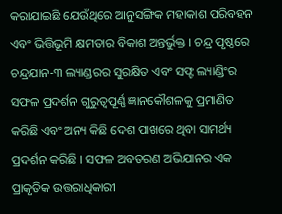କରାଯାଇଛି ଯେଉଁଥିରେ ଆନୁସଙ୍ଗିକ ମହାକାଶ ପରିବହନ ଏବଂ ଭିତ୍ତିଭୂମି କ୍ଷମତାର ବିକାଶ ଅନ୍ତର୍ଭୁକ୍ତ । ଚନ୍ଦ୍ର ପୃଷ୍ଠରେ ଚନ୍ଦ୍ରଯାନ-୩ ଲ୍ୟାଣ୍ଡରର ସୁରକ୍ଷିତ ଏବଂ ସଫ୍ଟ ଲ୍ୟାଣ୍ଡିଂର ସଫଳ ପ୍ରଦର୍ଶନ ଗୁରୁତ୍ୱପୂର୍ଣ୍ଣ ଜ୍ଞାନକୌଶଳକୁ ପ୍ରମାଣିତ କରିଛି ଏବଂ ଅନ୍ୟ କିଛି ଦେଶ ପାଖରେ ଥିବା ସାମର୍ଥ୍ୟ ପ୍ରଦର୍ଶନ କରିଛି । ସଫଳ ଅବତରଣ ଅଭିଯାନର ଏକ ପ୍ରାକୃତିକ ଉତ୍ତରାଧିକାରୀ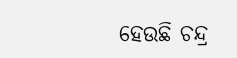ହେଉଛି ଚନ୍ଦ୍ର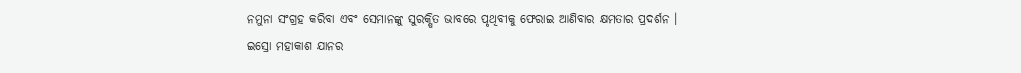ନମୁନା ସଂଗ୍ରହ କରିବା ଏବଂ ସେମାନଙ୍କୁ ସୁରକ୍ଷିତ ଭାବରେ ପୃଥିବୀକୁ ଫେରାଇ ଆଣିବାର କ୍ଷମତାର ପ୍ରଦର୍ଶନ ।
ଇସ୍ରୋ ମହାକାଶ ଯାନର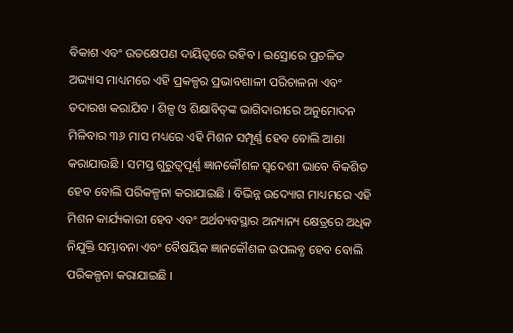ବିକାଶ ଏବଂ ଉତକ୍ଷେପଣ ଦାୟିତ୍ୱରେ ରହିବ । ଇସ୍ରୋରେ ପ୍ରଚଳିତ ଅଭ୍ୟାସ ମାଧ୍ୟମରେ ଏହି ପ୍ରକଳ୍ପର ପ୍ରଭାବଶାଳୀ ପରିଚାଳନା ଏବଂ ତଦାରଖ କରାଯିବ । ଶିଳ୍ପ ଓ ଶିକ୍ଷାବିତ୍‌ଙ୍କ ଭାଗିଦାରୀରେ ଅନୁମୋଦନ ମିଳିବାର ୩୬ ମାସ ମଧ୍ୟରେ ଏହି ମିଶନ ସମ୍ପୂର୍ଣ୍ଣ ହେବ ବୋଲି ଆଶା କରାଯାଉଛି । ସମସ୍ତ ଗୁରୁତ୍ୱପୂର୍ଣ୍ଣ ଜ୍ଞାନକୌଶଳ ସ୍ୱଦେଶୀ ଭାବେ ବିକଶିତ ହେବ ବୋଲି ପରିକଳ୍ପନା କରାଯାଇଛି । ବିଭିନ୍ନ ଉଦ୍ୟୋଗ ମାଧ୍ୟମରେ ଏହି ମିଶନ କାର୍ଯ୍ୟକାରୀ ହେବ ଏବଂ ଅର୍ଥବ୍ୟବସ୍ଥାର ଅନ୍ୟାନ୍ୟ କ୍ଷେତ୍ରରେ ଅଧିକ ନିଯୁକ୍ତି ସମ୍ଭାବନା ଏବଂ ବୈଷୟିକ ଜ୍ଞାନକୌଶଳ ଉପଲବ୍ଧ ହେବ ବୋଲି ପରିକଳ୍ପନା କରାଯାଇଛି ।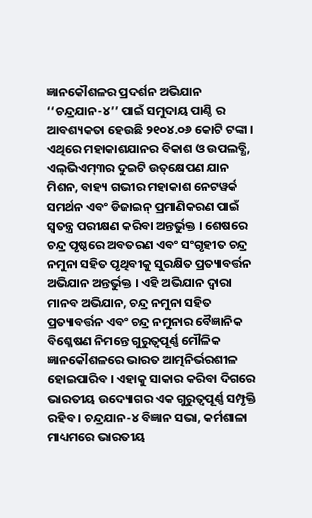ଜ୍ଞାନକୌଶଳର ପ୍ରଦର୍ଶନ ଅଭିଯାନ ‘‘ଚନ୍ଦ୍ରଯାନ-୪’’ ପାଇଁ ସମୁଦାୟ ପାଣ୍ଠି ର ଆବଶ୍ୟକତା ହେଉଛି ୨୧୦୪.୦୬ କୋଟି ଟଙ୍କା । ଏଥିରେ ମହାକାଶଯାନର ବିକାଶ ଓ ଉପଲବ୍ଧି, ଏଲ୍‌ଭିଏମ୍୩ର ଦୁଇଟି ଉତ୍‌କ୍ଷେପଣ ଯାନ ମିଶନ, ବାହ୍ୟ ଗଭୀର ମହାକାଶ ନେଟୱର୍କ ସମର୍ଥନ ଏବଂ ଡିଜାଇନ୍ ପ୍ରମାଣିକରଣ ପାଇଁ ସ୍ୱତନ୍ତ୍ର ପରୀକ୍ଷଣ କରିବା ଅନ୍ତର୍ଭୁକ୍ତ । ଶେଷରେ ଚନ୍ଦ୍ର ପୃଷ୍ଠରେ ଅବତରଣ ଏବଂ ସଂଗୃହୀତ ଚନ୍ଦ୍ର ନମୁନା ସହିତ ପୃଥିବୀକୁ ସୁରକ୍ଷିତ ପ୍ରତ୍ୟାବର୍ତ୍ତନ ଅଭିଯାନ ଅନ୍ତର୍ଭୁକ୍ତ । ଏହି ଅଭିଯାନ ଦ୍ୱାରା ମାନବ ଅଭିଯାନ, ଚନ୍ଦ୍ର ନମୁନା ସହିତ ପ୍ରତ୍ୟାବର୍ତ୍ତନ ଏବଂ ଚନ୍ଦ୍ର ନମୁନାର ବୈଜ୍ଞାନିକ ବିଶ୍ଳେଷଣ ନିମନ୍ତେ ଗୁରୁତ୍ୱପୂର୍ଣ୍ଣ ମୌଳିକ ଜ୍ଞାନକୌଶଳରେ ଭାରତ ଆତ୍ମନିର୍ଭରଶୀଳ ହୋଇପାରିବ । ଏହାକୁ ସାକାର କରିବା ଦିଗରେ ଭାରତୀୟ ଉଦ୍ୟୋଗର ଏକ ଗୁରୁତ୍ୱପୂର୍ଣ୍ଣ ସମ୍ପୃକ୍ତି ରହିବ । ଚନ୍ଦ୍ରଯାନ-୪ ବିଜ୍ଞାନ ସଭା, କର୍ମଶାଳା ମାଧ୍ୟମରେ ଭାରତୀୟ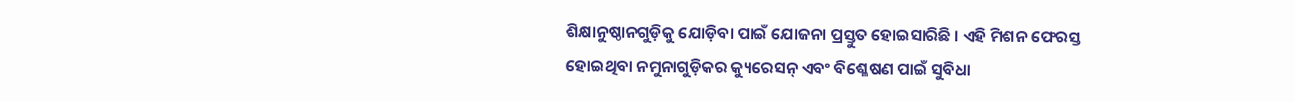ଶିକ୍ଷାନୁଷ୍ଠାନଗୁଡ଼ିକୁ ଯୋଡ଼ିବା ପାଇଁ ଯୋଜନା ପ୍ରସ୍ତୁତ ହୋଇସାରିଛି । ଏହି ମିଶନ ଫେରସ୍ତ ହୋଇଥିବା ନମୁନାଗୁଡ଼ିକର କ୍ୟୁରେସନ୍ ଏବଂ ବିଶ୍ଳେଷଣ ପାଇଁ ସୁବିଧା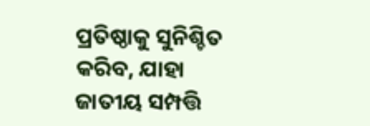ପ୍ରତିଷ୍ଠାକୁ ସୁନିଶ୍ଚିତ କରିବ, ଯାହା ଜାତୀୟ ସମ୍ପତ୍ତି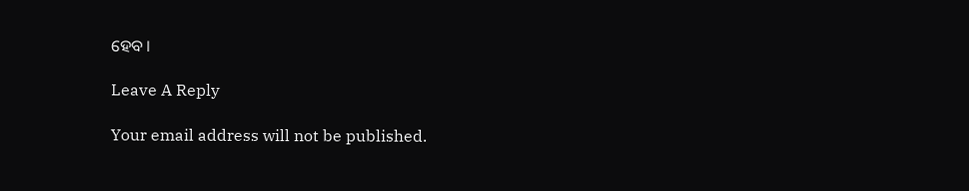ହେବ ।

Leave A Reply

Your email address will not be published.